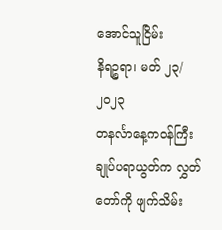အောင်သူငြိမ်း
နိရဉ္စရာ၊ မတ် ၂၃/၂၀၂၃
တနင်္လာနေ့ကဝန်ကြီးချုပ်ပရာယွတ်က လွှတ်တော်ကို ဖျက်သိမ်း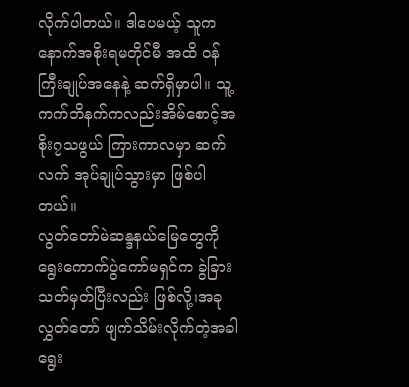လိုက်ပါတယ်။ ဒါပေမယ့် သူကနောက်အစိုးရမတိုင်မီ အထိ ဝန်ကြီးချုပ်အနေနဲ့ ဆက်ရှိမှာပါ။ သူ့ကက်ဘိနက်ကလည်းအိမ်စောင့်အစိုး၇သဖွယ် ကြားကာလမှာ ဆက်လက် အုပ်ချုပ်သွားမှာ ဖြစ်ပါတယ်။
လွတ်တော်မဲဆန္ဒနယ်မြေတွေကို ရွေးကောက်ပွဲကော်မရှင်က ခွဲခြားသတ်မှတ်ပြီးလည်း ဖြစ်လို့၊အခုလွှတ်တော် ဖျက်သိမ်းလိုက်တဲ့အခါ ရွေး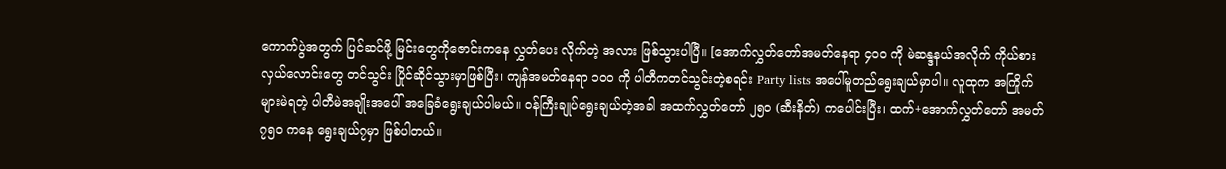ကောက်ပွဲအတွက် ပြင်ဆင်ဖို့ မြင်းတွေကိုဇောင်းကနေ လွှတ်ပေး လိုက်တဲ့ အလား ဖြစ်သွားပါပြီ။ [အောက်လွှတ်တော်အမတ်နေရာ ၄၀၀ ကို မဲဆန္ဒနယ်အလိုက် ကိုယ်စားလှယ်လောင်းတွေ တင်သွင်း ပြိုင်ဆိုင်သွားမှာဖြစ်ပြီး၊ ကျန်အမတ်နေရာ ၁၀၀ ကို ပါတီကတင်သွင်းတဲ့စရင်း Party lists အပေါ်မူတည်ရွေးချယ်မှာပါ။ လူထုက အကြိုက်များမဲရတဲ့ ပါတီမဲအချိုးအပေါ် အခြေခံရွေးချယ်ပါမယ်။ ဝန်ကြီးချုပ်ရွေးချယ်တဲ့အခါ အထက်လွှတ်တော် ၂၅၀ (ဆီးနိတ်) ကပေါင်းပြီး၊ ထက်+အောက်လွှတ်တော် အမတ် ၇၅၀ ကနေ ရွေးချယ်၇မှာ ဖြစ်ပါတယ်။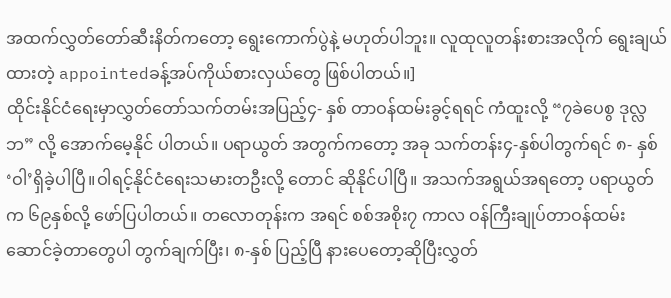အထက်လွှတ်တော်ဆီးနိတ်ကတော့ ရွေးကောက်ပွဲနဲ့ မဟုတ်ပါဘူး။ လူထုလူတန်းစားအလိုက် ရွေးချယ်ထားတဲ့ appointedခန့်အပ်ကိုယ်စားလှယ်တွေ ဖြစ်ပါတယ်။]
ထိုင်းနိုင်ငံရေးမှာလွှတ်တော်သက်တမ်းအပြည့်၄- နှစ် တာဝန်ထမ်းခွင့်ရရင် ကံထူးလို့ “၇ခဲပေစွ ဒုလ္လဘ” လို့ အောက်မေ့နိုင် ပါတယ်။ ပရာယွတ် အတွက်ကတော့ အခု သက်တန်း၄-နှစ်ပါတွက်ရင် ၈- နှစ် ‘ဝါ’ရှိခဲ့ပါပြီ။ဝါရင့်နိုင်ငံရေးသမားတဦးလို့ တောင် ဆိုနိုင်ပါပြီ။ အသက်အရွယ်အရတော့ ပရာယွတ်က ၆၉နှစ်လို့ ဖော်ပြပါတယ်။ တလောတုန်းက အရင် စစ်အစိုး၇ ကာလ ဝန်ကြီးချုပ်တာဝန်ထမ်းဆောင်ခဲ့တာတွေပါ တွက်ချက်ပြီး၊ ၈-နှစ် ပြည့်ပြီ နားပေတော့ဆိုပြီးလွှတ်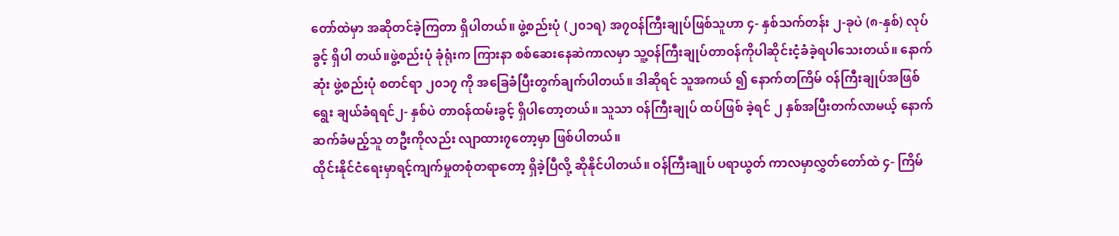တော်ထဲမှာ အဆိုတင်ခဲ့ကြတာ ရှိပါတယ်။ ဖွဲ့စည်းပုံ (၂၀၁ရ) အ၇ဝန်ကြီးချုပ်ဖြစ်သူဟာ ၄- နှစ်သက်တန်း ၂-ခုပဲ (၈-နှစ်) လုပ်ခွင့် ရှိပါ တယ်။ဖွဲ့စည်းပုံ ခုံရုံးက ကြားနာ စစ်ဆေးနေဆဲကာလမှာ သူ့ဝန်ကြီးချုပ်တာဝန်ကိုပါဆိုင်းငံ့ခံခဲ့ရပါသေးတယ်။ နောက်ဆုံး ဖွဲ့စည်းပုံ စတင်ရာ ၂၀၁၇ ကို အခြေခံပြီးတွက်ချက်ပါတယ်။ ဒါဆိုရင် သူအကယ် ၍ နောက်တကြိမ် ဝန်ကြီးချုပ်အဖြစ် ရွေး ချယ်ခံရရင်၂- နှစ်ပဲ တာဝန်ထမ်းခွင့် ရှိပါတော့တယ်။ သူသာ ဝန်ကြီးချုပ် ထပ်ဖြစ် ခဲ့ရင် ၂ နှစ်အပြီးတက်လာမယ့် နောက် ဆက်ခံမည့်သူ တဦးကိုလည်း လျာထား၇တော့မှာ ဖြစ်ပါတယ်။
ထိုင်းနိုင်ငံရေးမှာရင့်ကျက်မှုတစုံတရာတော့ ရှိခဲ့ပြီလို့ ဆိုနိုင်ပါတယ်။ ဝန်ကြီးချုပ် ပရာယွတ် ကာလမှာလွှတ်တော်ထဲ ၄- ကြိမ်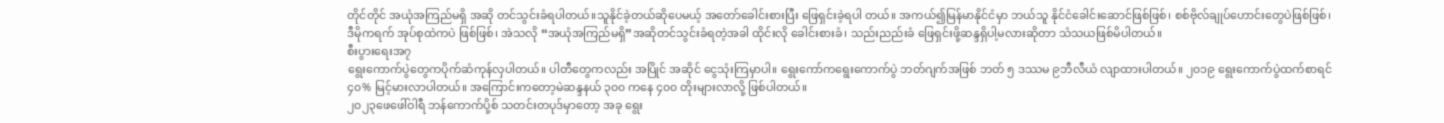တိုင်တိုင် အယုံအကြည်မရှိ အဆို တင်သွင်းခံရပါတယ်။သူနိုင်ခဲ့တယ်ဆိုပေမယ့် အတော်ခေါင်းစားပြီး ဖြေရှင်းခဲ့ရပါ တယ်။ အကယ်၍မြန်မာနိုင်ငံမှာ ဘယ်သူ နိုင်ငံခေါင်းဆောင်ဖြစ်ဖြစ်၊ စစ်ဗိုလ်ချုပ်ဟောင်းတွေပဲဖြစ်ဖြစ်၊ ဒီမိုကရက် အုပ်စုထဲကပဲ ဖြစ်ဖြစ်၊ အဲသလို “အယုံအကြည်မရှိ”အဆိုတင်သွင်းခံရတဲ့အခါ ထိုင်းလို ခေါင်းစားခံ၊ သည်းညည်းခံ ဖြေရှင်းဖို့ဆန္ဒရှိပါ့မလားဆိုတာ သံသယဖြစ်မိပါတယ်။
စီးပွားရေးအ၇
ရွေးကောက်ပွဲတွေကပိုက်ဆံကုန်လှပါတယ်။ ပါတီတွေကလည်း အပြိုင် အဆိုင် ငွေသုံးကြမှာပါ။ ရွေးကော်ကရွေးကောက်ပွဲ ဘတ်ဂျက်အဖြစ် ဘတ် ၅ ဒဿမ ၉ဘီလီယံ လျာထားပါတယ်။ ၂၀၁၉ ရွေးကောက်ပွဲထက်စာရင် ၄၀% မြင့်မားလာပါတယ်။ အကြောင်းကတော့မဲဆန္ဒနယ် ၃၀၀ ကနေ ၄၀၀ တိုးများလာလို့ ဖြစ်ပါတယ်။
၂၀၂၃ဖေဖေါ်ဝါရီ ဘန်ကောက်ပို့စ် သတင်းတပုဒ်မှာတော့ အခု ရွေး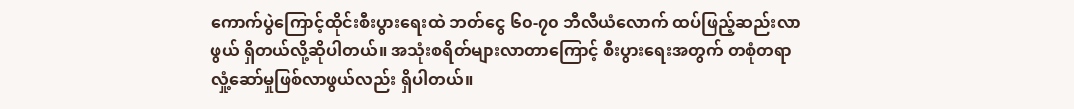ကောက်ပွဲကြောင့်ထိုင်းစီးပွားရေးထဲ ဘတ်ငွေ ၆၀-၇၀ ဘီလီယံလောက် ထပ်ဖြည့်ဆည်းလာဖွယ် ရှိတယ်လို့ဆိုပါတယ်။ အသုံးစရိတ်များလာတာကြောင့် စီးပွားရေးအတွက် တစုံတရာ လှုံ့ဆော်မှုဖြစ်လာဖွယ်လည်း ရှိပါတယ်။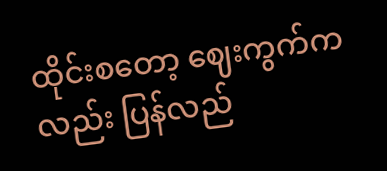ထိုင်းစတော့ ဈေးကွက်ကလည်း ပြန်လည်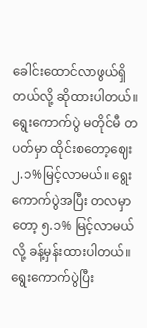ခေါင်းထောင်လာဖွယ်ရှိတယ်လို့ ဆိုထားပါတယ်။ ရွေးကောက်ပွဲ မတိုင်မီ တပတ်မှာ ထိုင်းစတော့ဈေး ၂.၁%မြင့်လာမယ်။ ရွေးကောက်ပွဲအပြီး တလမှာတော့ ၅.၁% မြင့်လာမယ်လို့ ခန့်မှန်းထားပါတယ်။ရွေးကောက်ပွဲပြီး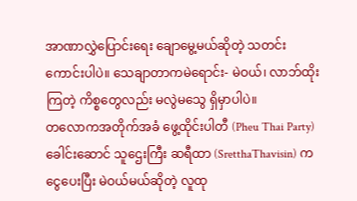အာဏာလွှဲပြောင်းရေး ချောမွေ့မယ်ဆိုတဲ့ သတင်းကောင်းပါပဲ။ သေချာတာကမဲရောင်း- မဲဝယ်၊ လာဘ်ထိုးကြတဲ့ ကိစ္စတွေလည်း မလွဲမသွေ ရှိမှာပါပဲ။
တလောကအတိုက်အခံ ဖွေ့ထိုင်းပါတီ (Pheu Thai Party) ခေါင်းဆောင် သူဌေးကြီး ဆရီထာ (SretthaThavisin) ကငွေပေးပြီး မဲဝယ်မယ်ဆိုတဲ့ လူထု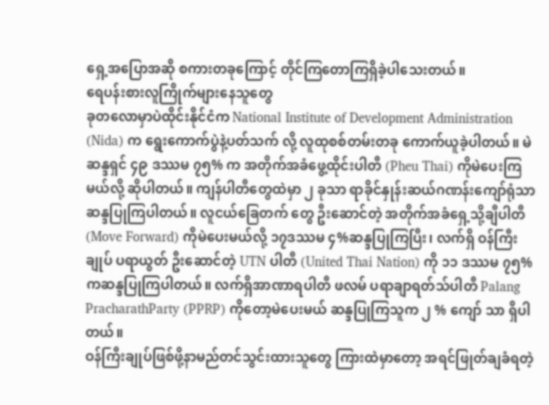ရှေ့အပြောအဆို စကားတခုကြောင့် တိုင်ကြတောကြရှိခဲ့ပါသေးတယ်။
ရေပန်းစားလူကြိုက်များနေသူတွေ
ခုတလောမှာပဲထိုင်းနိုင်ငံက National Institute of Development Administration (Nida) က ရွေးကောက်ပွဲနဲ့ပတ်သက် လို့ လူထုစစ်တမ်းတခု ကောက်ယူခဲ့ပါတယ်။ မဲဆန္ဒရှင် ၄၉ ဒဿမ ၇၅% က အတိုက်အခံဖွေ့ထိုင်းပါတီ (Pheu Thai) ကိုမဲပေးကြ မယ်လို့ ဆိုပါတယ်။ ကျန်ပါတီတွေထဲမှာ ၂ ခုသာ ရာခိုင်နှုန်းဆယ်ဂဏန်းကျော်ရုံသာ ဆန္ဒပြုကြပါတယ်။ လူငယ်ခြေတက် တွေ ဦးဆောင်တဲ့ အတိုက်အခံရှေ့သို့ချီပါတီ (Move Forward) ကိုမဲပေးမယ်လို့ ၁၇ဒဿမ ၄%ဆန္ဒပြုကြပြီး၊ လက်ရှိ ဝန်ကြီးချုပ် ပရာယွတ် ဦးဆောင်တဲ့ UTN ပါတီ (United Thai Nation) ကို ၁၁ ဒဿမ ၇၅% ကဆန္ဒပြုကြပါတယ်။ လက်ရှိအာဏာရပါတီ ဖလမ် ပရာချာရတ်သ်ပါတီ Palang PracharathParty (PPRP) ကိုတော့မဲပေးမယ် ဆန္ဒပြုကြသူက ၂ % ကျော် သာ ရှိပါတယ်။
ဝန်ကြီးချုပ်ဖြစ်ဖို့နာမည်တင်သွင်းထားသူတွေ ကြားထဲမှာတော့ အရင်ဖြုတ်ချခံရတဲ့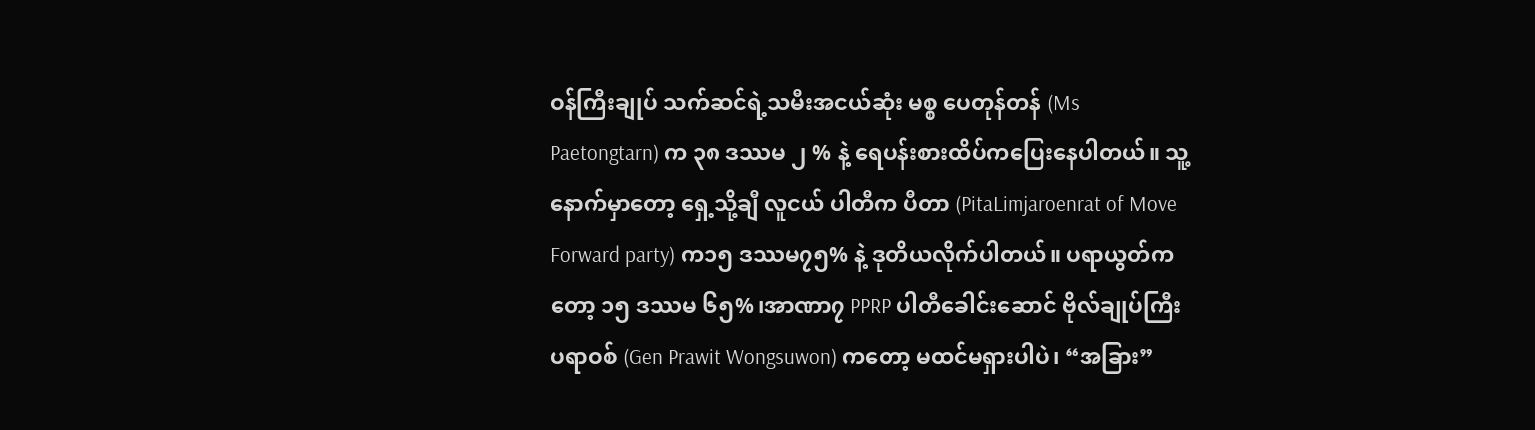ဝန်ကြီးချုပ် သက်ဆင်ရဲ့သမီးအငယ်ဆုံး မစ္စ ပေတုန်တန် (Ms Paetongtarn) က ၃၈ ဒဿမ ၂ % နဲ့ ရေပန်းစားထိပ်ကပြေးနေပါတယ်။ သူ့နောက်မှာတော့ ရှေ့သို့ချီ လူငယ် ပါတီက ပီတာ (PitaLimjaroenrat of Move Forward party) က၁၅ ဒဿမ၇၅% နဲ့ ဒုတိယလိုက်ပါတယ်။ ပရာယွတ်ကတော့ ၁၅ ဒဿမ ၆၅%၊အာဏာ၇ PPRP ပါတီခေါင်းဆောင် ဗိုလ်ချုပ်ကြီး ပရာဝစ် (Gen Prawit Wongsuwon) ကတော့ မထင်မရှားပါပဲ၊ “အခြား”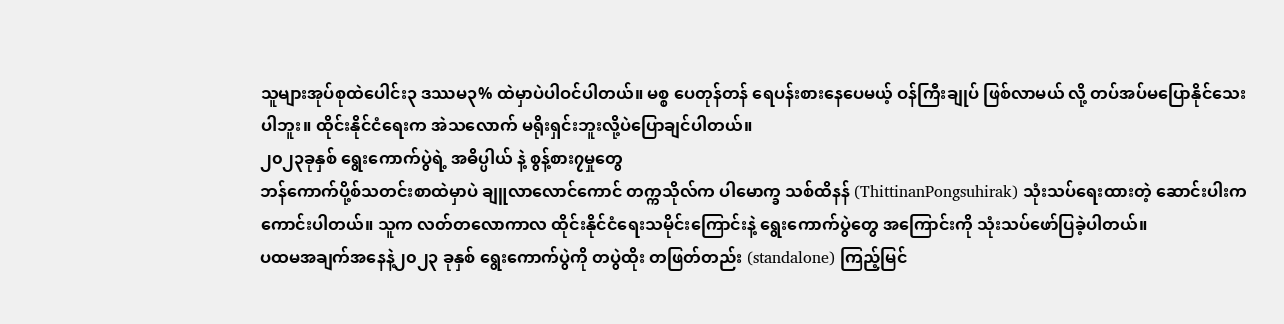သူများအုပ်စုထဲပေါင်း၃ ဒဿမ၃% ထဲမှာပဲပါဝင်ပါတယ်။ မစ္စ ပေတုန်တန် ရေပန်းစားနေပေမယ့် ဝန်ကြီးချုပ် ဖြစ်လာမယ် လို့ တပ်အပ်မပြောနိုင်သေးပါဘူး။ ထိုင်းနိုင်ငံရေးက အဲသလောက် မရိုးရှင်းဘူးလို့ပဲပြောချင်ပါတယ်။
၂၀၂၃ခုနှစ် ရွေးကောက်ပွဲရဲ့ အဓိပ္ပါယ် နဲ့ စွန့်စား၇မှုတွေ
ဘန်ကောက်ပို့စ်သတင်းစာထဲမှာပဲ ချူလာလောင်ကောင် တက္ကသိုလ်က ပါမောက္ခ သစ်ထိနန် (ThittinanPongsuhirak) သုံးသပ်ရေးထားတဲ့ ဆောင်းပါးက ကောင်းပါတယ်။ သူက လတ်တလောကာလ ထိုင်းနိုင်ငံရေးသမိုင်းကြောင်းနဲ့ ရွေးကောက်ပွဲတွေ အကြောင်းကို သုံးသပ်ဖော်ပြခဲ့ပါတယ်။
ပထမအချက်အနေနဲ့၂၀၂၃ ခုနှစ် ရွေးကောက်ပွဲကို တပွဲထိုး တဖြတ်တည်း (standalone) ကြည့်မြင်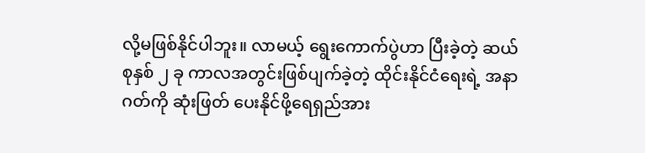လို့မဖြစ်နိုင်ပါဘူး။ လာမယ့် ရွေးကောက်ပွဲဟာ ပြီးခဲ့တဲ့ ဆယ်စုနှစ် ၂ ခု ကာလအတွင်းဖြစ်ပျက်ခဲ့တဲ့ ထိုင်းနိုင်ငံရေးရဲ့ အနာဂတ်ကို ဆုံးဖြတ် ပေးနိုင်ဖို့ရေရှည်အား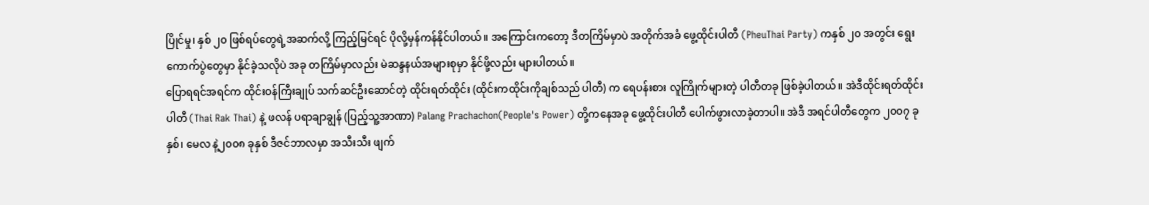ပြိုင်မှု၊ နှစ် ၂၀ ဖြစ်ရပ်တွေရဲ့အဆက်လို့ ကြည့်မြင်ရင် ပိုလို့မှန်ကန်နိုင်ပါတယ်။ အကြောင်းကတော့ ဒီတကြိမ်မှာပဲ အတိုက်အခံ ဖွေ့ထိုင်းပါတီ (PheuThai Party) ကနှစ် ၂၀ အတွင်း ရွေးကောက်ပွဲတွေမှာ နိုင်ခဲ့သလိုပဲ အခု တကြိမ်မှာလည်း မဲဆန္ဒနယ်အများစုမှာ နိုင်ဖို့လည်း များပါတယ်။
ပြောရရင်အရင်က ထိုင်းဝန်ကြီးချုပ် သက်ဆင်ဦးဆောင်တဲ့ ထိုင်းရတ်ထိုင်း (ထိုင်းကထိုင်းကိုချစ်သည် ပါတီ) က ရေပန်းစား လူကြိုက်များတဲ့ ပါတီတခု ဖြစ်ခဲ့ပါတယ်။ အဲဒီထိုင်းရတ်ထိုင်းပါတီ (Thai Rak Thai) နဲ့ ဖလန် ပရာချာချွန် (ပြည့်သူ့အာဏာ) Palang Prachachon(People's Power) တို့ကနေအခု ဖွေ့ထိုင်းပါတီ ပေါက်ဖွားလာခဲ့တာပါ။ အဲဒီ အရင်ပါတီတွေက ၂၀၀၇ ခုနှစ်၊ မေလ နဲ့၂၀၀၈ ခုနှစ် ဒီဇင်ဘာလမှာ အသီးသီး ဖျက်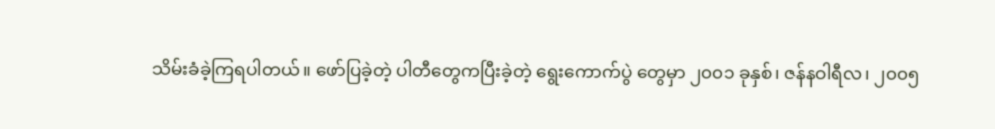သိမ်းခံခဲ့ကြရပါတယ်။ ဖော်ပြခဲ့တဲ့ ပါတီတွေကပြီးခဲ့တဲ့ ရွေးကောက်ပွဲ တွေမှာ ၂၀၀၁ ခုနှစ်၊ ဇန်နဝါရီလ၊ ၂၀၀၅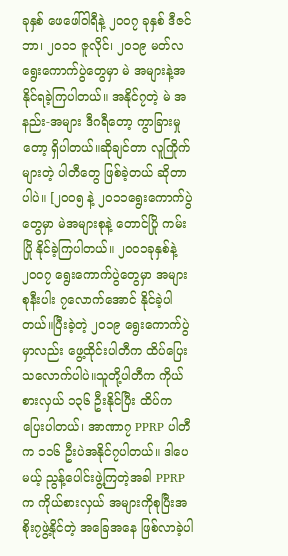ခုနှစ် ဖေဖေါ်ဝါရီနဲ့ ၂၀၀၇ ခုနှစ် ဒီဇင်ဘာ၊ ၂၀၁၁ ဇူလိုင်၊ ၂၀၁၉ မတ်လ ရွေးကောက်ပွဲတွေမှာ မဲ အများနဲ့အနိုင်ရခဲ့ကြပါတယ်။ အနိုင်၇တဲ့ မဲ အနည်း-အများ ဒီဂရီတော့ ကွာခြားမှုတော့ ရှိပါတယ်။ဆိုချင်တာ လူကြိုက်များတဲ့ ပါတီတွေ ဖြစ်ခဲ့တယ် ဆိုတာပါပဲ။ [၂၀၀၅ နဲ့ ၂၀၁၁ရွေးကောက်ပွဲတွေမှာ မဲအများစုနဲ့ တောင်ပြို ကမ်းပြို နိုင်ခဲ့ကြပါတယ်။ ၂၀၀၁ခုနှစ်နဲ့ ၂၀၀၇ ရွေးကောက်ပွဲတွေမှာ အများစုနီးပါး ၇လောက်အောင် နိုင်ခဲ့ပါတယ်။ပြီးခဲ့တဲ့ ၂၀၁၉ ရွေးကောက်ပွဲမှာလည်း ဖွေ့ထိုင်းပါတီက ထိပ်ပြေးသလောက်ပါပဲ။သူတို့ပါတီက ကိုယ်စားလှယ် ၁၃၆ ဦးနိုင်ပြီး ထိပ်က ပြေးပါတယ်၊ အာဏာ၇ PPRP ပါတီက ၁၁၆ ဦးပဲအနိုင်၇ပါတယ်။ ဒါပေမယ့် ညွန့်ပေါင်းဖွဲ့ကြတဲ့အခါ PPRP က ကိုယ်စားလှယ် အများကိုစုပြီးအစိုး၇ဖွဲ့နိုင်တဲ့ အခြေအနေ ဖြစ်လာခဲ့ပါ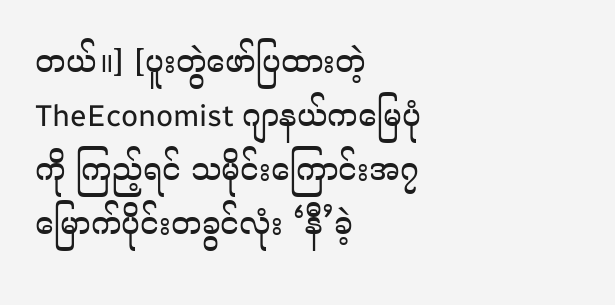တယ်။] [ပူးတွဲဖော်ပြထားတဲ့ TheEconomist ဂျာနယ်ကမြေပုံကို ကြည့်ရင် သမိုင်းကြောင်းအ၇ မြောက်ပိုင်းတခွင်လုံး ‘နီ’ခဲ့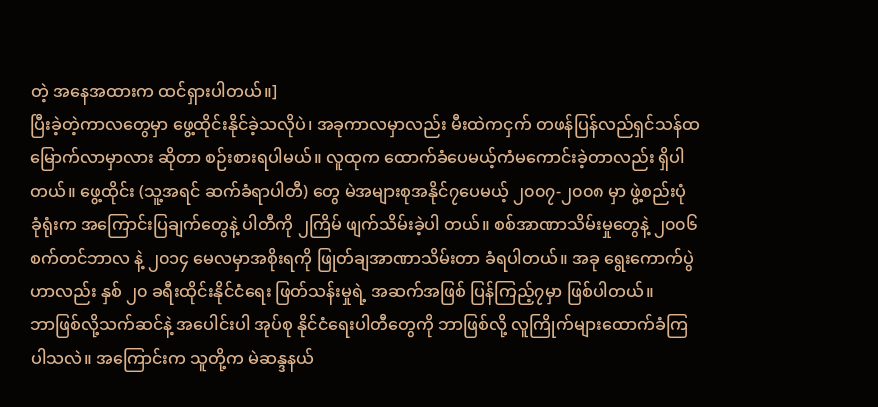တဲ့ အနေအထားက ထင်ရှားပါတယ်။]
ပြီးခဲ့တဲ့ကာလတွေမှာ ဖွေ့ထိုင်းနိုင်ခဲ့သလိုပဲ၊ အခုကာလမှာလည်း မီးထဲကငှက် တဖန်ပြန်လည်ရှင်သန်ထမြောက်လာမှာလား ဆိုတာ စဉ်းစားရပါမယ်။ လူထုက ထောက်ခံပေမယ့်ကံမကောင်းခဲ့တာလည်း ရှိပါတယ်။ ဖွေ့ထိုင်း (သူ့အရင် ဆက်ခံရာပါတီ) တွေ မဲအများစုအနိုင်၇ပေမယ့် ၂၀၀၇-၂၀၀၈ မှာ ဖွဲ့စည်းပုံ ခုံရုံးက အကြောင်းပြချက်တွေနဲ့ ပါတီကို ၂ကြိမ် ဖျက်သိမ်းခဲ့ပါ တယ်။ စစ်အာဏာသိမ်းမှုတွေနဲ့ ၂၀၀၆ စက်တင်ဘာလ နဲ့ ၂၀၁၄ မေလမှာအစိုးရကို ဖြုတ်ချအာဏာသိမ်းတာ ခံရပါတယ်။ အခု ရွေးကောက်ပွဲဟာလည်း နှစ် ၂၀ ခရီးထိုင်းနိုင်ငံရေး ဖြတ်သန်းမှုရဲ့ အဆက်အဖြစ် ပြန်ကြည့်၇မှာ ဖြစ်ပါတယ်။
ဘာဖြစ်လို့သက်ဆင်နဲ့ အပေါင်းပါ အုပ်စု နိုင်ငံရေးပါတီတွေကို ဘာဖြစ်လို့ လူကြိုက်များထောက်ခံကြပါသလဲ။ အကြောင်းက သူတို့က မဲဆန္ဒနယ်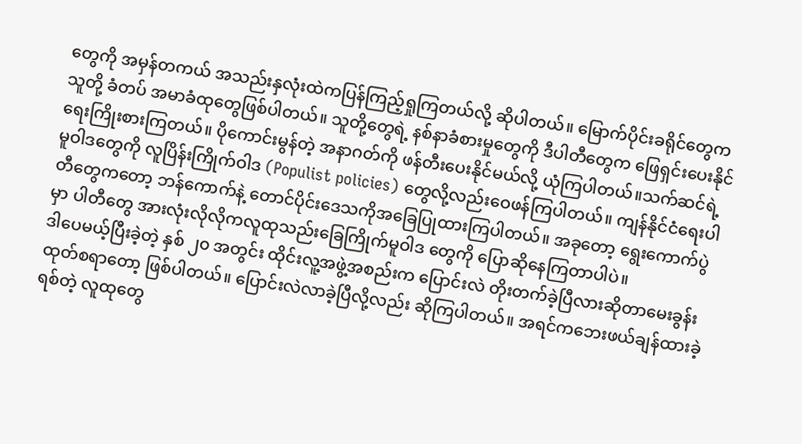တွေကို အမှန်တကယ် အသည်းနှလုံးထဲကပြန်ကြည့်ရှုကြတယ်လို့ ဆိုပါတယ်။ မြောက်ပိုင်းခရိုင်တွေက သူတို့ ခံတပ် အမာခံထုတွေဖြစ်ပါတယ်။ သူတို့တွေရဲ့ နစ်နာခံစားမှုတွေကို ဒီပါတီတွေက ဖြေရှင်းပေးနိုင်ရေးကြိုးစားကြတယ်။ ပိုကောင်းမွန်တဲ့ အနာဂတ်ကို ဖန်တီးပေးနိုင်မယ်လို့ ယုံကြပါတယ်။သက်ဆင်ရဲ့ မူဝါဒတွေကို လူပြိန်းကြိုက်ဝါဒ (Populist policies) တွေလို့လည်းဝေဖန်ကြပါတယ်။ ကျန်နိုင်ငံရေးပါတီတွေကတော့ ဘန်ကောက်နဲ့ တောင်ပိုင်းဒေသကိုအခြေပြုထားကြပါတယ်။ အခုတော့ ရွေးကောက်ပွဲမှာ ပါတီတွေ အားလုံးလိုလိုကလူထုသည်းခြေကြိုက်မူဝါဒ တွေကို ပြောဆိုနေကြတာပါပဲ။
ဒါပေမယ့်ပြီးခဲ့တဲ့ နှစ် ၂၀ အတွင်း ထိုင်းလူ့အဖွဲ့အစည်းက ပြောင်းလဲ တိုးတက်ခဲ့ပြီလားဆိုတာမေးခွန်းထုတ်စရာတော့ ဖြစ်ပါတယ်။ ပြောင်းလဲလာခဲ့ပြီလို့လည်း ဆိုကြပါတယ်။ အရင်ကဘေးဖယ်ချန်ထားခဲ့ရစ်တဲ့ လူထုတွေ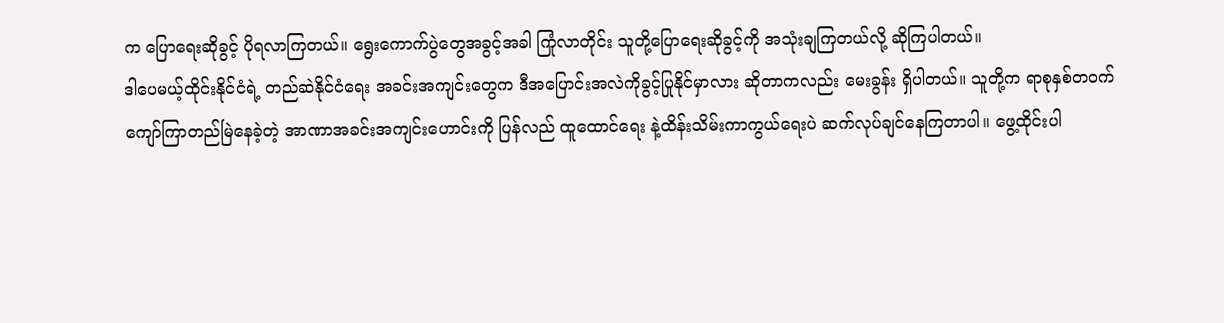က ပြောရေးဆိုခွင့် ပိုရလာကြတယ်။ ရွေးကောက်ပွဲတွေအခွင့်အခါ ကြုံလာတိုင်း သူတို့ပြောရေးဆိုခွင့်ကို အသုံးချကြတယ်လို့ ဆိုကြပါတယ်။
ဒါပေမယ့်ထိုင်းနိုင်ငံရဲ့ တည်ဆဲနိုင်ငံရေး အခင်းအကျင်းတွေက ဒီအပြောင်းအလဲကိုခွင့်ပြုနိုင်မှာလား ဆိုတာကလည်း မေးခွန်း ရှိပါတယ်။ သူတို့က ရာစုနှစ်တဝက်ကျော်ကြာတည်မြဲနေခဲ့တဲ့ အာဏာအခင်းအကျင်းဟောင်းကို ပြန်လည် ထူထောင်ရေး နဲ့ထိန်းသိမ်းကာကွယ်ရေးပဲ ဆက်လုပ်ချင်နေကြတာပါ။ ဖွေ့ထိုင်းပါ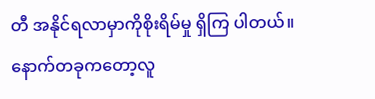တီ အနိုင်ရလာမှာကိုစိုးရိမ်မှု ရှိကြ ပါတယ်။
နောက်တခုကတော့လူ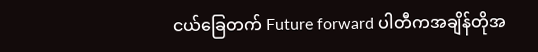ငယ်ခြေတက် Future forward ပါတီကအချိန်တိုအ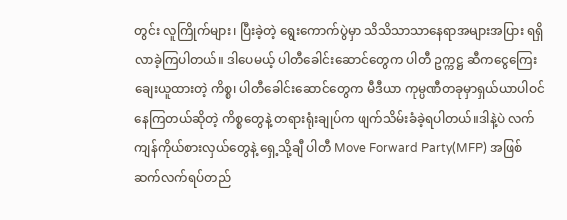တွင်း လူကြိုက်များ၊ ပြီးခဲ့တဲ့ ရွေးကောက်ပွဲမှာ သိသိသာသာနေရာအများအပြား ရရှိလာခဲ့ကြပါတယ်။ ဒါပေမယ့် ပါတီခေါင်းဆောင်တွေက ပါတီ ဥက္ကဋ္ဌ ဆီကငွေကြေးချေးယူထားတဲ့ ကိစ္စ၊ ပါတီခေါင်းဆောင်တွေက မီဒီယာ ကုမ္ပဏီတခုမှာရှယ်ယာပါဝင်နေကြတယ်ဆိုတဲ့ ကိစ္စတွေနဲ့ တရားရုံးချုပ်က ဖျက်သိမ်းခံခဲ့ရပါတယ်။ဒါနဲ့ပဲ လက်ကျန်ကိုယ်စားလှယ်တွေနဲ့ ရှေ့သို့ချီ ပါတီ Move Forward Party(MFP) အဖြစ်ဆက်လက်ရပ်တည်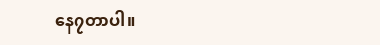နေ၇တာပါ။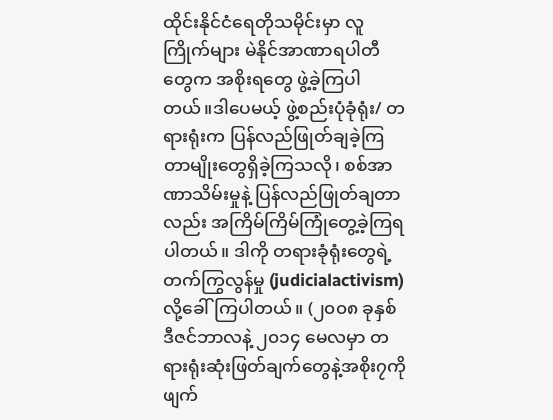ထိုင်းနိုင်ငံရေတိုသမိုင်းမှာ လူကြိုက်များ မဲနိုင်အာဏာရပါတီတွေက အစိုးရတွေ ဖွဲ့ခဲ့ကြပါတယ်။ဒါပေမယ့် ဖွဲ့စည်းပုံခုံရုံး/ တရားရုံးက ပြန်လည်ဖြုတ်ချခဲ့ကြတာမျိုးတွေရှိခဲ့ကြသလို၊ စစ်အာဏာသိမ်းမှုနဲ့ ပြန်လည်ဖြုတ်ချတာလည်း အကြိမ်ကြိမ်ကြုံတွေ့ခဲ့ကြရပါတယ်။ ဒါကို တရားခုံရုံးတွေရဲ့ တက်ကြွလွန်မှု (judicialactivism) လို့ခေါ်ကြပါတယ်။ (၂၀၀၈ ခုနှစ် ဒီဇင်ဘာလနဲ့ ၂၀၁၄ မေလမှာ တရားရုံးဆုံးဖြတ်ချက်တွေနဲ့အစိုး၇ကို ဖျက်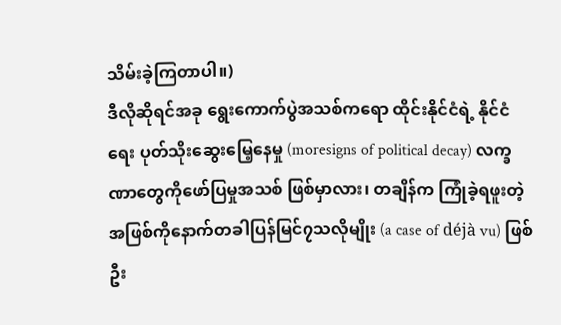သိမ်းခဲ့ကြတာပါ။)
ဒီလိုဆိုရင်အခု ရွေးကောက်ပွဲအသစ်ကရော ထိုင်းနိုင်ငံရဲ့ နိုင်ငံရေး ပုတ်သိုးဆွေးမြေ့နေမှု (moresigns of political decay) လက္ခဏာတွေကိုဖော်ပြမှုအသစ် ဖြစ်မှာလား၊ တချိန်က ကြုံခဲ့ရဖူးတဲ့ အဖြစ်ကိုနောက်တခါပြန်မြင်၇သလိုမျိုး (a case of déjà vu) ဖြစ်ဦး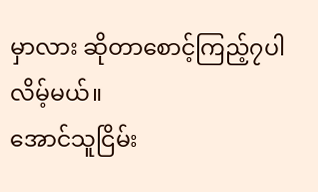မှာလား ဆိုတာစောင့်ကြည့်၇ပါလိမ့်မယ်။
အောင်သူငြိမ်း